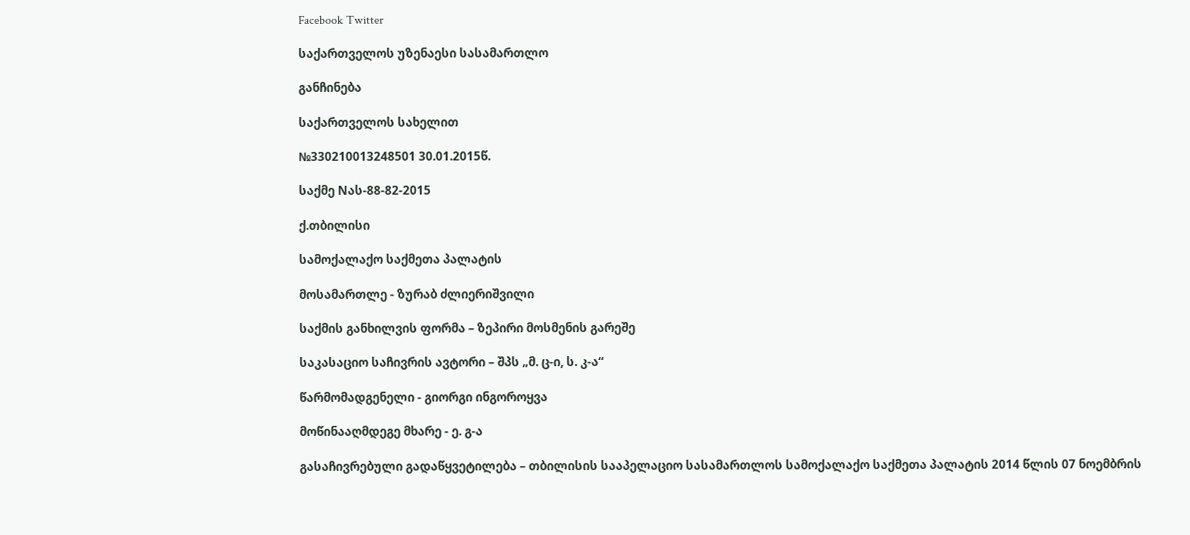Facebook Twitter

საქართველოს უზენაესი სასამართლო

განჩინება

საქართველოს სახელით

№330210013248501 30.01.2015წ.

საქმე Nას-88-82-2015

ქ.თბილისი

სამოქალაქო საქმეთა პალატის

მოსამართლე - ზურაბ ძლიერიშვილი

საქმის განხილვის ფორმა – ზეპირი მოსმენის გარეშე

საკასაციო საჩივრის ავტორი – შპს „მ. ც-ი, ს. კ-ა“

წარმომადგენელი - გიორგი ინგოროყვა

მოწინააღმდეგე მხარე - ე. გ-ა

გასაჩივრებული გადაწყვეტილება – თბილისის სააპელაციო სასამართლოს სამოქალაქო საქმეთა პალატის 2014 წლის 07 ნოემბრის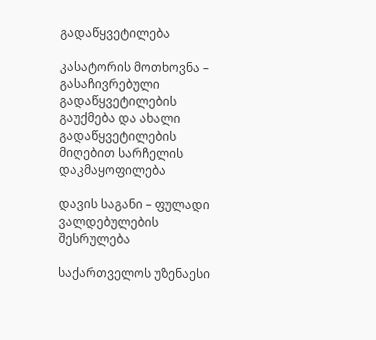გადაწყვეტილება

კასატორის მოთხოვნა – გასაჩივრებული გადაწყვეტილების გაუქმება და ახალი გადაწყვეტილების მიღებით სარჩელის დაკმაყოფილება

დავის საგანი – ფულადი ვალდებულების შესრულება

საქართველოს უზენაესი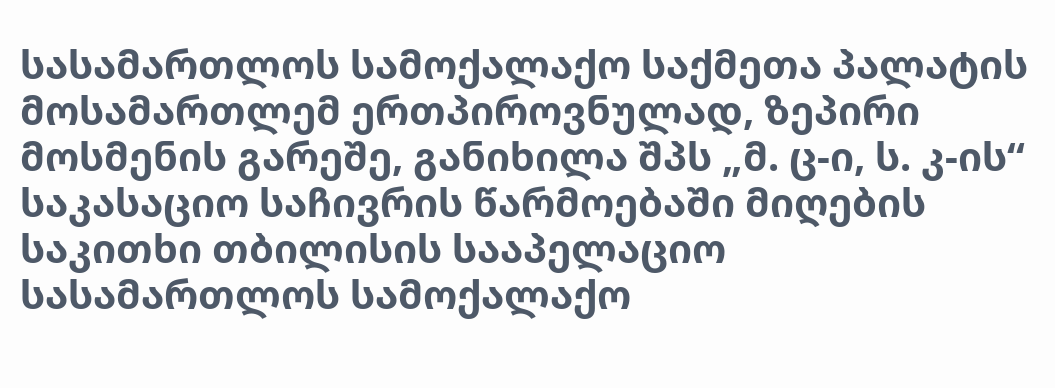სასამართლოს სამოქალაქო საქმეთა პალატის მოსამართლემ ერთპიროვნულად, ზეპირი მოსმენის გარეშე, განიხილა შპს „მ. ც-ი, ს. კ-ის“ საკასაციო საჩივრის წარმოებაში მიღების საკითხი თბილისის სააპელაციო სასამართლოს სამოქალაქო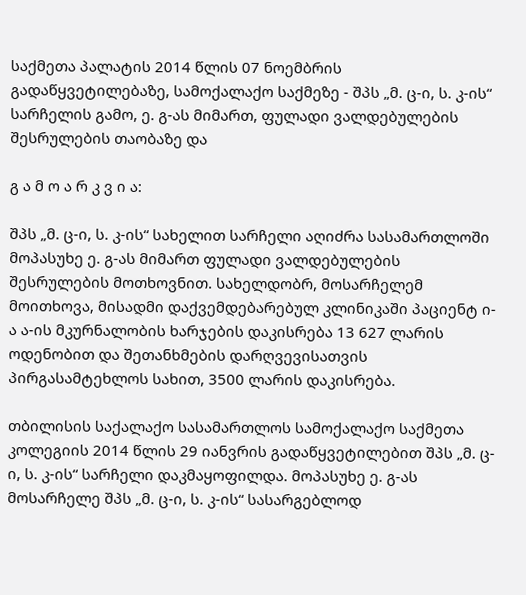საქმეთა პალატის 2014 წლის 07 ნოემბრის გადაწყვეტილებაზე, სამოქალაქო საქმეზე - შპს „მ. ც-ი, ს. კ-ის“ სარჩელის გამო, ე. გ-ას მიმართ, ფულადი ვალდებულების შესრულების თაობაზე და

გ ა მ ო ა რ კ ვ ი ა:

შპს „მ. ც-ი, ს. კ-ის“ სახელით სარჩელი აღიძრა სასამართლოში მოპასუხე ე. გ-ას მიმართ ფულადი ვალდებულების შესრულების მოთხოვნით. სახელდობრ, მოსარჩელემ მოითხოვა, მისადმი დაქვემდებარებულ კლინიკაში პაციენტ ი-ა ა-ის მკურნალობის ხარჯების დაკისრება 13 627 ლარის ოდენობით და შეთანხმების დარღვევისათვის პირგასამტეხლოს სახით, 3500 ლარის დაკისრება.

თბილისის საქალაქო სასამართლოს სამოქალაქო საქმეთა კოლეგიის 2014 წლის 29 იანვრის გადაწყვეტილებით შპს „მ. ც-ი, ს. კ-ის“ სარჩელი დაკმაყოფილდა. მოპასუხე ე. გ-ას მოსარჩელე შპს „მ. ც-ი, ს. კ-ის“ სასარგებლოდ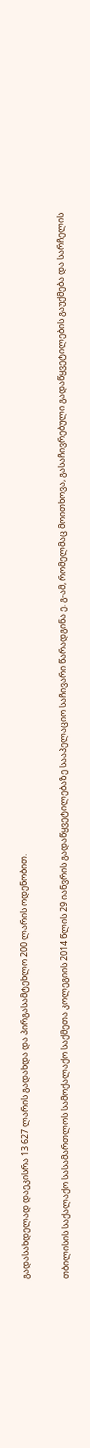გადასახდელად დაეკისრა 13 627 ლარის გადახდა და პირგასამტეხლო 200 ლარის ოდენობით.

თბილისის საქალაქო სასამართლოს სამოქალაქო საქმეთა კოლეგიის 2014 წლის 29 იანვრის გადაწყვეტილებაზე სააპელაციო საჩივარი წარადგინა ე. გ-ამ, რომელმაც მოითხოვა, გასაჩივრებული გადაწყვეტილების გაუქმება და სარჩელის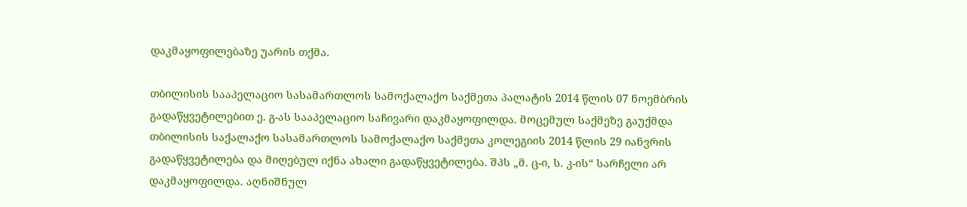დაკმაყოფილებაზე უარის თქმა.

თბილისის სააპელაციო სასამართლოს სამოქალაქო საქმეთა პალატის 2014 წლის 07 ნოემბრის გადაწყვეტილებით ე. გ-ას სააპელაციო საჩივარი დაკმაყოფილდა. მოცემულ საქმეზე გაუქმდა თბილისის საქალაქო სასამართლოს სამოქალაქო საქმეთა კოლეგიის 2014 წლის 29 იანვრის გადაწყვეტილება და მიღებულ იქნა ახალი გადაწყვეტილება. შპს „მ. ც-ი, ს. კ-ის“ სარჩელი არ დაკმაყოფილდა. აღნიშნულ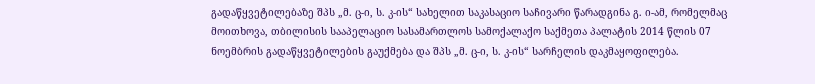გადაწყვეტილებაზე შპს „მ. ც-ი, ს. კ-ის“ სახელით საკასაციო საჩივარი წარადგინა გ. ი-ამ, რომელმაც მოითხოვა, თბილისის სააპელაციო სასამართლოს სამოქალაქო საქმეთა პალატის 2014 წლის 07 ნოემბრის გადაწყვეტილების გაუქმება და შპს „მ. ც-ი, ს. კ-ის“ სარჩელის დაკმაყოფილება.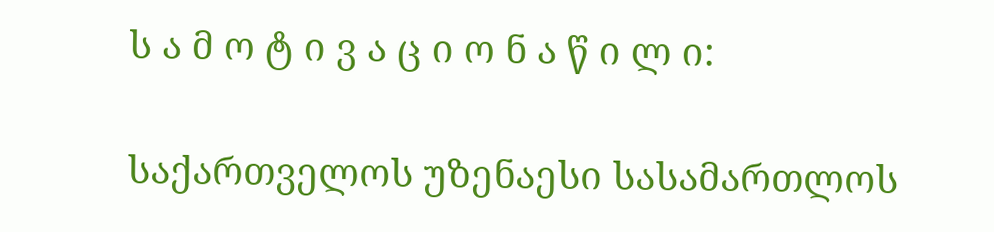ს ა მ ო ტ ი ვ ა ც ი ო ნ ა წ ი ლ ი:

საქართველოს უზენაესი სასამართლოს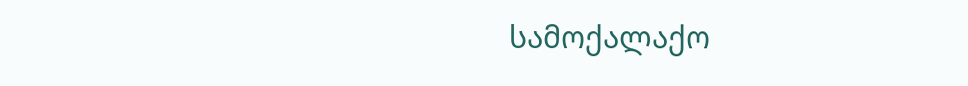სამოქალაქო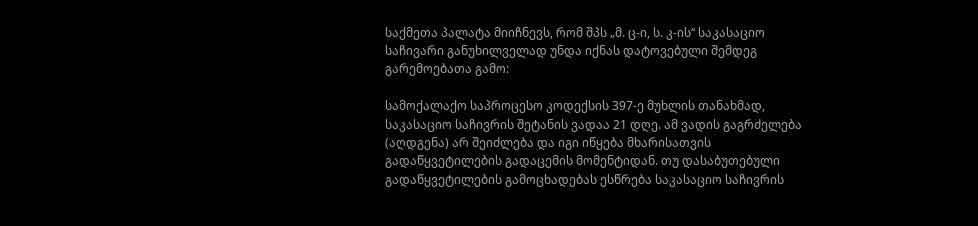საქმეთა პალატა მიიჩნევს, რომ შპს „მ. ც-ი, ს. კ-ის“ საკასაციო საჩივარი განუხილველად უნდა იქნას დატოვებული შემდეგ გარემოებათა გამო:

სამოქალაქო საპროცესო კოდექსის 397-ე მუხლის თანახმად, საკასაციო საჩივრის შეტანის ვადაა 21 დღე. ამ ვადის გაგრძელება (აღდგენა) არ შეიძლება და იგი იწყება მხარისათვის გადაწყვეტილების გადაცემის მომენტიდან. თუ დასაბუთებული გადაწყვეტილების გამოცხადებას ესწრება საკასაციო საჩივრის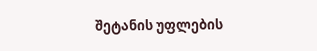შეტანის უფლების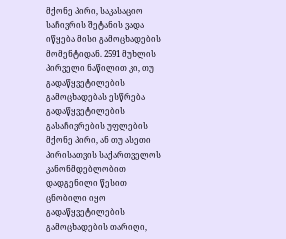მქონე პირი, საკასაციო საჩივრის შეტანის ვადა იწყება მისი გამოცხადების მომენტიდან. 2591 მუხლის პირველი ნაწილით კი, თუ გადაწყვეტილების გამოცხადებას ესწრება გადაწყვეტილების გასაჩივრების უფლების მქონე პირი, ან თუ ასეთი პირისათვის საქართველოს კანონმდებლობით დადგენილი წესით ცნობილი იყო გადაწყვეტილების გამოცხადების თარიღი,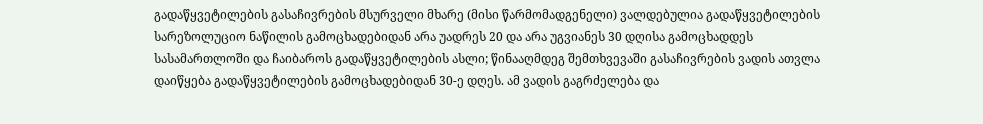გადაწყვეტილების გასაჩივრების მსურველი მხარე (მისი წარმომადგენელი) ვალდებულია გადაწყვეტილების სარეზოლუციო ნაწილის გამოცხადებიდან არა უადრეს 20 და არა უგვიანეს 30 დღისა გამოცხადდეს სასამართლოში და ჩაიბაროს გადაწყვეტილების ასლი; წინააღმდეგ შემთხვევაში გასაჩივრების ვადის ათვლა დაიწყება გადაწყვეტილების გამოცხადებიდან 30-ე დღეს. ამ ვადის გაგრძელება და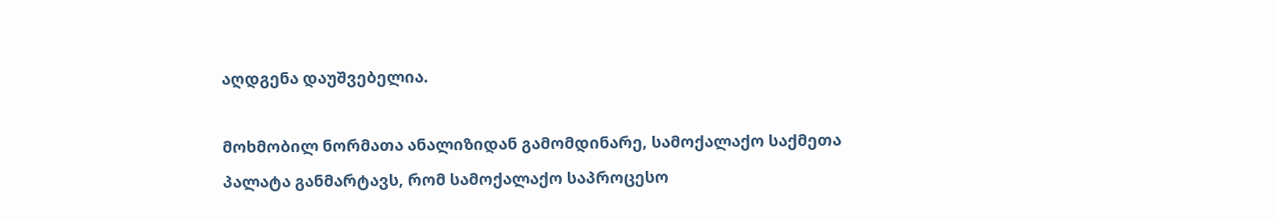აღდგენა დაუშვებელია.

მოხმობილ ნორმათა ანალიზიდან გამომდინარე, სამოქალაქო საქმეთა პალატა განმარტავს, რომ სამოქალაქო საპროცესო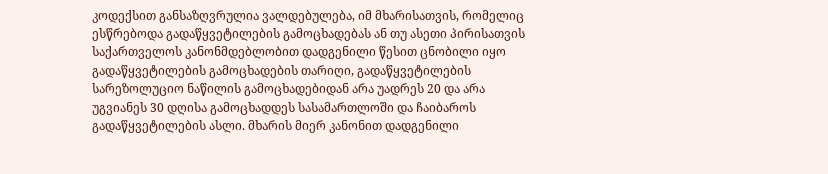კოდექსით განსაზღვრულია ვალდებულება, იმ მხარისათვის, რომელიც ესწრებოდა გადაწყვეტილების გამოცხადებას ან თუ ასეთი პირისათვის საქართველოს კანონმდებლობით დადგენილი წესით ცნობილი იყო გადაწყვეტილების გამოცხადების თარიღი, გადაწყვეტილების სარეზოლუციო ნაწილის გამოცხადებიდან არა უადრეს 20 და არა უგვიანეს 30 დღისა გამოცხადდეს სასამართლოში და ჩაიბაროს გადაწყვეტილების ასლი. მხარის მიერ კანონით დადგენილი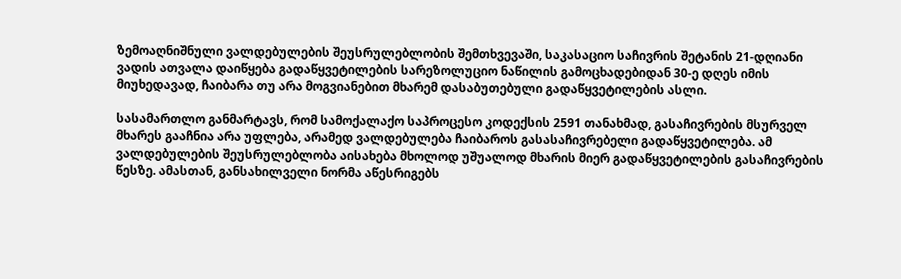ზემოაღნიშნული ვალდებულების შეუსრულებლობის შემთხვევაში, საკასაციო საჩივრის შეტანის 21-დღიანი ვადის ათვალა დაიწყება გადაწყვეტილების სარეზოლუციო ნაწილის გამოცხადებიდან 30-ე დღეს იმის მიუხედავად, ჩაიბარა თუ არა მოგვიანებით მხარემ დასაბუთებული გადაწყვეტილების ასლი.

სასამართლო განმარტავს, რომ სამოქალაქო საპროცესო კოდექსის 2591 თანახმად, გასაჩივრების მსურველ მხარეს გააჩნია არა უფლება, არამედ ვალდებულება ჩაიბაროს გასასაჩივრებელი გადაწყვეტილება. ამ ვალდებულების შეუსრულებლობა აისახება მხოლოდ უშუალოდ მხარის მიერ გადაწყვეტილების გასაჩივრების წესზე. ამასთან, განსახილველი ნორმა აწესრიგებს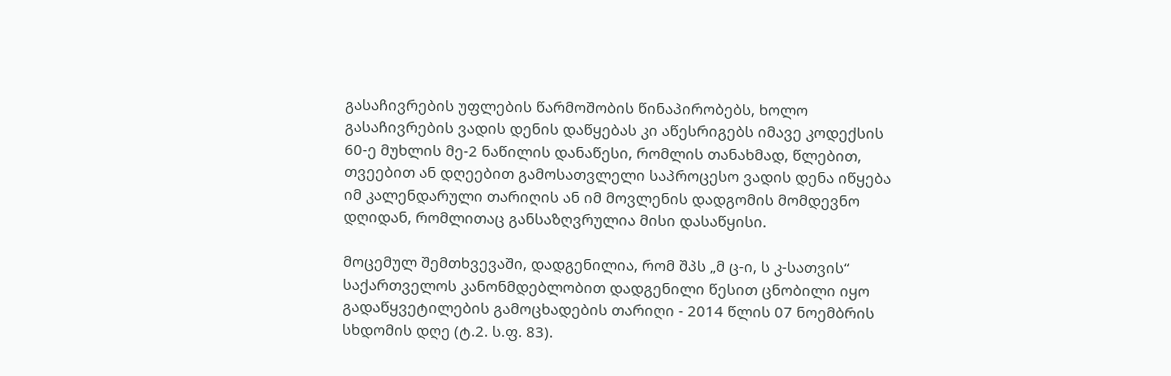გასაჩივრების უფლების წარმოშობის წინაპირობებს, ხოლო გასაჩივრების ვადის დენის დაწყებას კი აწესრიგებს იმავე კოდექსის 60-ე მუხლის მე-2 ნაწილის დანაწესი, რომლის თანახმად, წლებით, თვეებით ან დღეებით გამოსათვლელი საპროცესო ვადის დენა იწყება იმ კალენდარული თარიღის ან იმ მოვლენის დადგომის მომდევნო დღიდან, რომლითაც განსაზღვრულია მისი დასაწყისი.

მოცემულ შემთხვევაში, დადგენილია, რომ შპს „მ ც-ი, ს კ-სათვის“ საქართველოს კანონმდებლობით დადგენილი წესით ცნობილი იყო გადაწყვეტილების გამოცხადების თარიღი - 2014 წლის 07 ნოემბრის სხდომის დღე (ტ.2. ს.ფ. 83).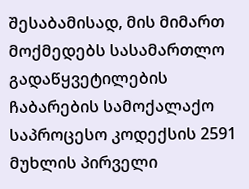შესაბამისად, მის მიმართ მოქმედებს სასამართლო გადაწყვეტილების ჩაბარების სამოქალაქო საპროცესო კოდექსის 2591 მუხლის პირველი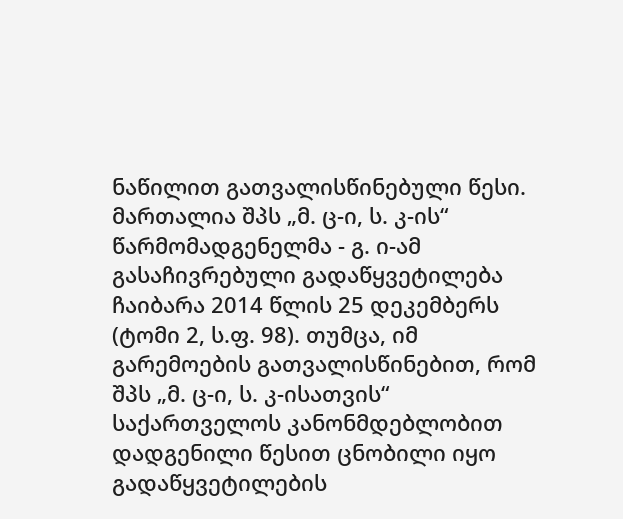ნაწილით გათვალისწინებული წესი. მართალია შპს „მ. ც-ი, ს. კ-ის“ წარმომადგენელმა - გ. ი-ამ გასაჩივრებული გადაწყვეტილება ჩაიბარა 2014 წლის 25 დეკემბერს (ტომი 2, ს.ფ. 98). თუმცა, იმ გარემოების გათვალისწინებით, რომ შპს „მ. ც-ი, ს. კ-ისათვის“ საქართველოს კანონმდებლობით დადგენილი წესით ცნობილი იყო გადაწყვეტილების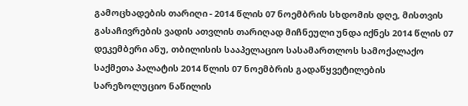გამოცხადების თარიღი - 2014 წლის 07 ნოემბრის სხდომის დღე, მისთვის გასაჩივრების ვადის ათვლის თარიღად მიჩნეული უნდა იქნეს 2014 წლის 07 დეკემბერი ანუ, თბილისის სააპელაციო სასამართლოს სამოქალაქო საქმეთა პალატის 2014 წლის 07 ნოემბრის გადაწყვეტილების სარეზოლუციო ნაწილის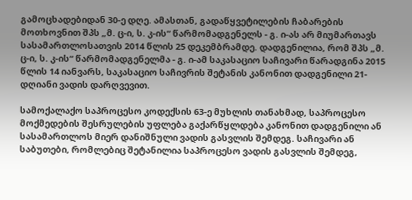გამოცხადებიდან 30-ე დღე. ამასთან, გადაწყვეტილების ჩაბარების მოთხოვნით შპს „მ. ც-ი, ს. კ-ის“ წარმომადგენელს - გ. ი-ას არ მიუმართავს სასამართლოსათვის 2014 წლის 25 დეკემბრამდე. დადგენილია, რომ შპს „მ. ც-ი, ს. კ-ის“ წარმომადგენელმა - გ. ი-ამ საკასაციო საჩივარი წარადგინა 2015 წლის 14 იანვარს, საკასაციო საჩივრის შეტანის კანონით დადგენილი 21-დღიანი ვადის დარღვევით.

სამოქალაქო საპროცესო კოდექსის 63-ე მუხლის თანახმად, საპროცესო მოქმედების შესრულების უფლება გაქარწყლდება კანონით დადგენილი ან სასამართლოს მიერ დანიშნული ვადის გასვლის შემდეგ. საჩივარი ან საბუთები, რომლებიც შეტანილია საპროცესო ვადის გასვლის შემდეგ,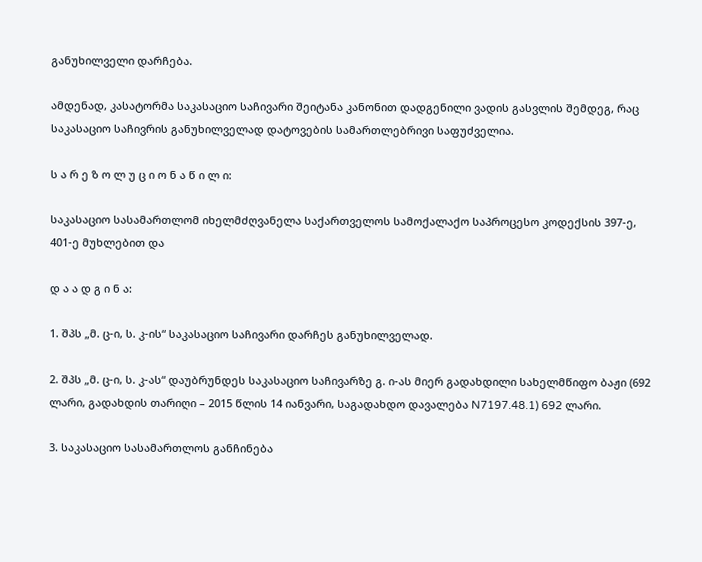განუხილველი დარჩება.

ამდენად, კასატორმა საკასაციო საჩივარი შეიტანა კანონით დადგენილი ვადის გასვლის შემდეგ, რაც საკასაციო საჩივრის განუხილველად დატოვების სამართლებრივი საფუძველია.

ს ა რ ე ზ ო ლ უ ც ი ო ნ ა წ ი ლ ი:

საკასაციო სასამართლომ იხელმძღვანელა საქართველოს სამოქალაქო საპროცესო კოდექსის 397-ე, 401-ე მუხლებით და

დ ა ა დ გ ი ნ ა:

1. შპს „მ. ც-ი, ს. კ-ის“ საკასაციო საჩივარი დარჩეს განუხილველად.

2. შპს „მ. ც-ი, ს. კ-ას“ დაუბრუნდეს საკასაციო საჩივარზე გ. ი-ას მიერ გადახდილი სახელმწიფო ბაჟი (692 ლარი, გადახდის თარიღი – 2015 წლის 14 იანვარი, საგადახდო დავალება N7197.48.1) 692 ლარი.

3. საკასაციო სასამართლოს განჩინება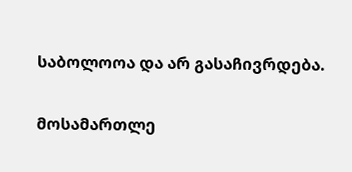საბოლოოა და არ გასაჩივრდება.

მოსამართლე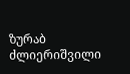ზურაბ ძლიერიშვილი